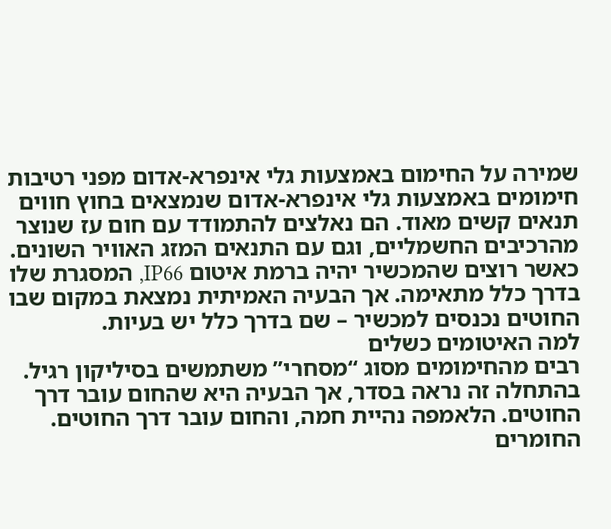שמירה על החימום באמצעות גלי אינפרא-אדום מפני רטיבות
חימומים באמצעות גלי אינפרא-אדום שנמצאים בחוץ חווים תנאים קשים מאוד. הם נאלצים להתמודד עם חום עז שנוצר מהרכיבים החשמליים, וגם עם התנאים המזג האוויר השונים.
כאשר רוצים שהמכשיר יהיה ברמת איטום IP66, המסגרת שלו בדרך כלל מתאימה. אך הבעיה האמיתית נמצאת במקום שבו החוטים נכנסים למכשיר – שם בדרך כלל יש בעיות.
למה האיטומים כשלים
רבים מהחימומים מסוג “מסחרי” משתמשים בסיליקון רגיל. בהתחלה זה נראה בסדר, אך הבעיה היא שהחום עובר דרך החוטים. הלאמפה נהיית חמה, והחום עובר דרך החוטים. החומרים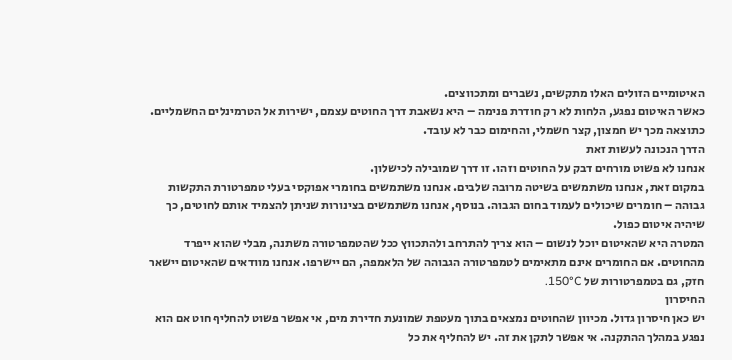האיטומיים הזולים האלו מתקשים, נשברים ומתכווצים.
כאשר האיטום נפגע, הלחות לא רק חודרת פנימה – היא נשאבת דרך החוטים עצמם, ישירות אל הטרמינלים החשמליים. כתוצאה מכך יש חמצון, קצר חשמלי, והחימום כבר לא עובד.
הדרך הנכונה לעשות זאת
אנחנו לא פשוט מורחים דבק על החוטים וזהו. זו דרך שמובילה לכישלון.
במקום זאת, אנחנו משתמשים בשיטה מרובה שלבים. אנחנו משתמשים בחומרי אפוקסי בעלי טמפרטורת התקשות גבוהה – חומרים שיכולים לעמוד בחום הגבוה. בנוסף, אנחנו משתמשים בצינורות שניתן להצמיד אותם לחוטים, כך שיהיה איטום כפול.
המטרה היא שהאיטום יוכל לנשום – הוא צריך להתרחב ולהתכווץ ככל שהטמפרטורה משתנה, מבלי שהוא ייפרד מהחוטים. אם החומרים אינם מתאימים לטמפרטורה הגבוהה של הלאמפה, הם יישרפו. אנחנו מוודאים שהאיטום יישאר חזק, גם בטמפרטורות של 150°C.
החיסרון
יש כאן חיסרון גדול. מכיוון שהחוטים נמצאים בתוך מעטפת שמונעת חדירת מים, אי אפשר פשוט להחליף חוט אם הוא נפגע במהלך ההתקנה. אי אפשר לתקן את זה. יש להחליף את כל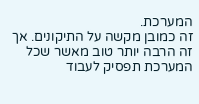המערכת.
זה כמובן מקשה על התיקונים. אך זה הרבה יותר טוב מאשר שכל המערכת תפסיק לעבוד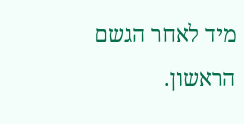מיד לאחר הגשם הראשון.